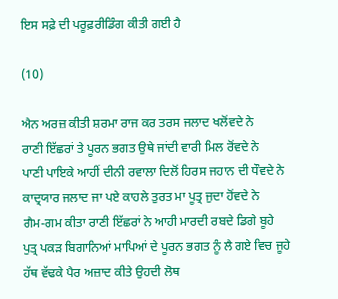ਇਸ ਸਫ਼ੇ ਦੀ ਪਰੂਫ਼ਰੀਡਿੰਗ ਕੀਤੀ ਗਈ ਹੈ

(10)

ਐਨ ਅਰਜ਼ ਕੀਤੀ ਸ਼ਰਮਾ ਰਾਜ ਕਰ ਤਰਸ ਜਲਾਦ ਖਲੋਂਵਦੇ ਨੇ
ਰਾਣੀ ਇੱਛਰਾਂ ਤੇ ਪੂਰਨ ਭਗਤ ਉਥੇ ਜਾਂਦੀ ਵਾਰੀ ਮਿਲ ਰੋਂਵਦੇ ਨੇ
ਪਾਣੀ ਪਾਇਕੇ ਆਹੀਂ ਦੀਨੀ ਰਵਾਲਾ ਦਿਲੋਂ ਹਿਰਸ ਜਹਾਨ ਦੀ ਧੌਵਦੇ ਨੇ
ਕਾਦ੍ਰਯਾਰ ਜਲਾਦ ਜਾ ਪਏ ਕਾਹਲੇ ਤੁਰਤ ਮਾ ਪੂਤ੍ਰ ਜੁਦਾ ਹੋਂਵਦੇ ਨੇ
ਗੈਮ-ਗਮ ਕੀਤਾ ਰਾਣੀ ਇੱਛਰਾਂ ਨੇ ਆਹੀ ਮਾਰਦੀ ਰਬਦੇ ਡਿਗੇ ਬੂਹੇ
ਪੁਤ੍ਰ ਪਕੜ ਬਿਗਾਨਿਆਂ ਮਾਪਿਆਂ ਦੇ ਪੂਰਨ ਭਗਤ ਨੂੰ ਲੈ ਗਏ ਵਿਚ ਜੂਹੇ
ਹੱਥ ਵੱਢਕੇ ਪੈਰ ਅਜ਼ਾਦ ਕੀਤੇ ਉਹਦੀ ਲੋਥ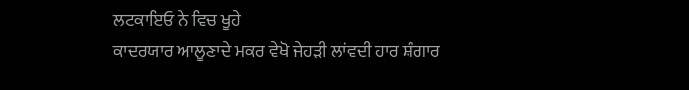ਲਟਕਾਇਓ ਨੇ ਵਿਚ ਖੂਹੇ
ਕਾਦਰਯਾਰ ਆਲੂਣਾਦੇ ਮਕਰ ਵੇਖੋ ਜੇਹੜੀ ਲਾਂਵਦੀ ਹਾਰ ਸ਼ੰਗਾਰ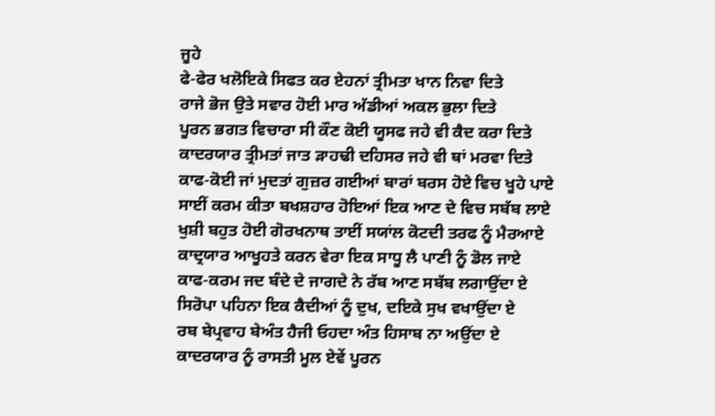ਜੂਹੇ
ਫੇ-ਫੇਰ ਖਲੋਇਕੇ ਸਿਫਤ ਕਰ ਏਹਨਾਂ ਤ੍ਰੀਮਤਾ ਖਾਨ ਨਿਵਾ ਦਿਤੇ
ਰਾਜੇ ਭੋਜ ਉਤੇ ਸਵਾਰ ਹੋਈ ਮਾਰ ਅੱਡੀਆਂ ਅਕਲ ਭੁਲਾ ਦਿਤੇ
ਪੂਰਨ ਭਗਤ ਵਿਚਾਰਾ ਸੀ ਕੌਣ ਕੋਈ ਯੂਸਫ ਜਹੇ ਵੀ ਕੈਦ ਕਰਾ ਦਿਤੇ
ਕਾਦਰਯਾਰ ਤ੍ਰੀਮਤਾਂ ਜਾਤ ੜਾਹਢੀ ਦਹਿਸਰ ਜਹੇ ਵੀ ਥਾਂ ਮਰਵਾ ਦਿਤੇ
ਕਾਫ-ਕੋਈ ਜਾਂ ਮੁਦਤਾਂ ਗੁਜ਼ਰ ਗਈਆਂ ਬਾਰਾਂ ਬਰਸ ਹੋਏ ਵਿਚ ਖੂਹੇ ਪਾਏ
ਸਾਈਂ ਕਰਮ ਕੀਤਾ ਬਖਸ਼ਹਾਰ ਹੋਇਆਂ ਇਕ ਆਣ ਦੇ ਵਿਚ ਸਬੱਬ ਲਾਏ
ਖੁਸ਼ੀ ਬਹੁਤ ਹੋਈ ਗੋਰਖਨਾਥ ਤਾਈਂ ਸਯਾਂਲ ਕੋਟਦੀ ਤਰਫ ਨੂੰ ਮੈਰਆਏ
ਕਾਦ੍ਰਯਾਰ ਆਖੂਹਤੇ ਕਰਨ ਵੇਰਾ ਇਕ ਸਾਧੂ ਲੈ ਪਾਣੀ ਨੂੰ ਡੋਲ ਜਾਏ
ਕਾਫ-ਕਰਮ ਜਦ ਬੰਦੇ ਦੇ ਜਾਗਦੇ ਨੇ ਰੱਬ ਆਣ ਸਬੱਬ ਲਗਾਉਂਦਾ ਏ
ਸਿਰੋਪਾ ਪਹਿਨਾ ਇਕ ਕੈਦੀਆਂ ਨੂੰ ਦੁਖ, ਦਇਕੇ ਸੁਖ ਵਖਾਉਂਦਾ ਏ
ਰਬ ਬੇਪ੍ਰਵਾਹ ਬੇਅੰਤ ਹੈਜੀ ਓਹਦਾ ਅੰਤ ਹਿਸਾਬ ਨਾ ਅਉਂਦਾ ਏ
ਕਾਦਰਯਾਰ ਨੂੰ ਰਾਸਤੀ ਮੂਲ ਏਵੇਂ ਪੂਰਨ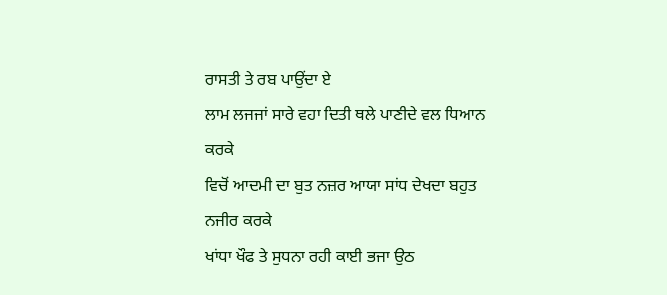ਰਾਸਤੀ ਤੇ ਰਬ ਪਾਉਂਦਾ ਏ
ਲਾਮ ਲਜਜਾਂ ਸਾਰੇ ਵਹਾ ਦਿਤੀ ਥਲੇ ਪਾਣੀਦੇ ਵਲ ਧਿਆਨ ਕਰਕੇ
ਵਿਚੋਂ ਆਦਮੀ ਦਾ ਬੁਤ ਨਜ਼ਰ ਆਯਾ ਸਾਂਧ ਦੇਖਦਾ ਬਹੁਤ ਨਜੀਰ ਕਰਕੇ
ਖਾਂਧਾ ਖੌਫ ਤੇ ਸੁਧਨਾ ਰਹੀ ਕਾਈ ਭਜਾ ਉਠ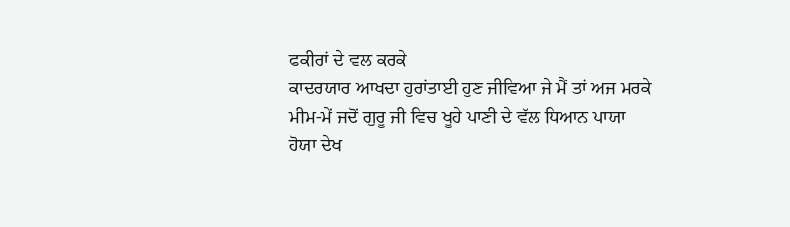ਫਕੀਰਾਂ ਦੇ ਵਲ ਕਰਕੇ
ਕਾਦਰਯਾਰ ਆਖਦਾ ਹੁਰਾਂਤਾਈ ਹੁਣ ਜੀਵਿਆ ਜੇ ਮੈਂ ਤਾਂ ਅਜ ਮਰਕੇ
ਮੀਮ-ਮੇਂ ਜਦੋਂ ਗੁਰੂ ਜੀ ਵਿਚ ਖੂਹੇ ਪਾਣੀ ਦੇ ਵੱਲ ਧਿਆਨ ਪਾਯਾ
ਹੋਯਾ ਦੇਖ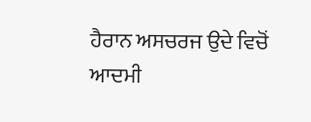ਹੈਰਾਨ ਅਸਚਰਜ ਉਦੇ ਵਿਚੋਂ ਆਦਮੀ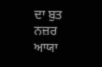ਦਾ ਬੁਤ ਨਜ਼ਰ ਆਯਾ